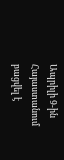Ապրիլի 9-ին Հայաստանում բացվել է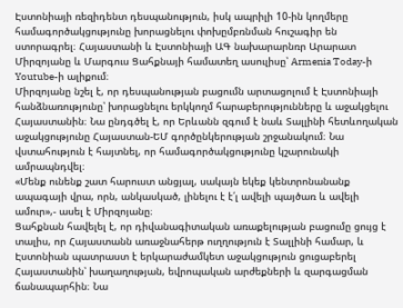Էստոնիայի ռեզիդենտ դեսպանություն, իսկ ապրիլի 10-ին կողմերը համագործակցությունը խորացնելու փոխըմբռնման հուշագիր են ստորագրել։ Հայաստանի և Էստոնիայի ԱԳ նախարարնռր Արարատ Միրզոյանը և Մարգուս Ցահքնայի համատեղ ասուլիսը՝ Armenia Today-ի Youtube-ի ալիքում։
Միրզոյանը նշել է, որ դեսպանության բացումն արտացոլում է Էստոնիայի հանձնառությունը՝ խորացնելու երկկողմ հարաբերությունները և աջակցելու Հայաստանին։ Նա ընդգծել է, որ Երևանն զգում է նաև Տալլինի հետևողական աջակցությունը Հայաստան-ԵՄ գործընկերության շրջանակում։ Նա վստահություն է հայտնել, որ համագործակցությունը կշարունակի ամրապնդվել։
«Մենք ունենք շատ հարուստ անցյալ, սակայն եկեք կենտրոնանանք ապագայի վրա, որն, անկասկած, լինելու է է՛լ ավելի պայծառ և ավելի ամուր»,- ասել է Միրզոյանը։
Ցահքնան հավելել է, որ դիվանագիտական առաքելության բացումը ցույց է տալիս, որ Հայաստանն առաջնահերթ ուղղություն է Տալլինի համար, և Էստոնիան պատրաստ է երկարաժամկետ աջակցություն ցուցաբերել Հայաստանին՝ խաղաղության, եվրոպական արժեքների և զարգացման ճանապարհին։ Նա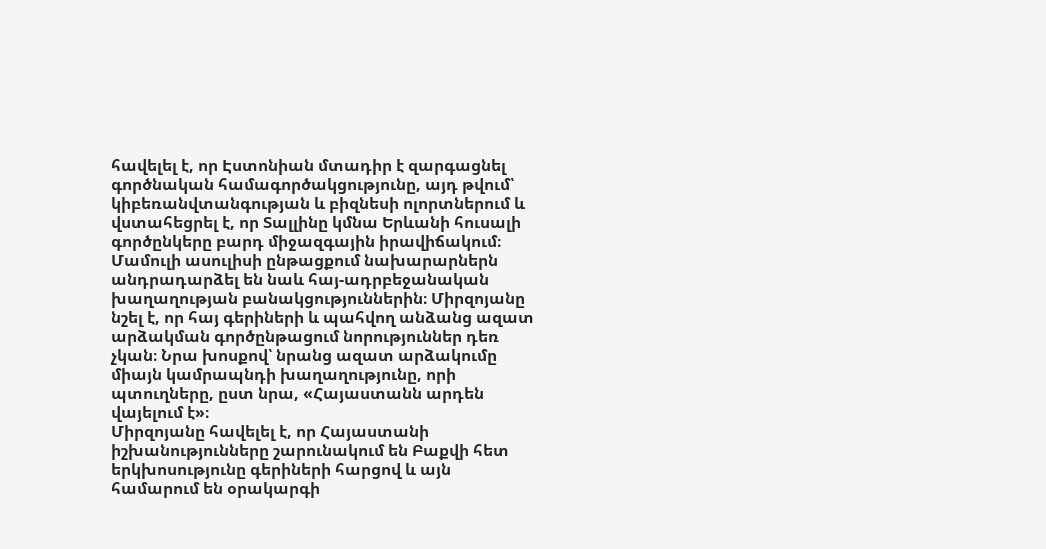հավելել է, որ Էստոնիան մտադիր է զարգացնել գործնական համագործակցությունը, այդ թվում՝ կիբեռանվտանգության և բիզնեսի ոլորտներում և վստահեցրել է, որ Տալլինը կմնա Երևանի հուսալի գործընկերը բարդ միջազգային իրավիճակում։
Մամուլի ասուլիսի ընթացքում նախարարներն անդրադարձել են նաև հայ-ադրբեջանական խաղաղության բանակցություններին։ Միրզոյանը նշել է, որ հայ գերիների և պահվող անձանց ազատ արձակման գործընթացում նորություններ դեռ չկան։ Նրա խոսքով՝ նրանց ազատ արձակումը միայն կամրապնդի խաղաղությունը, որի պտուղները, ըստ նրա, «Հայաստանն արդեն վայելում է»։
Միրզոյանը հավելել է, որ Հայաստանի իշխանությունները շարունակում են Բաքվի հետ երկխոսությունը գերիների հարցով և այն համարում են օրակարգի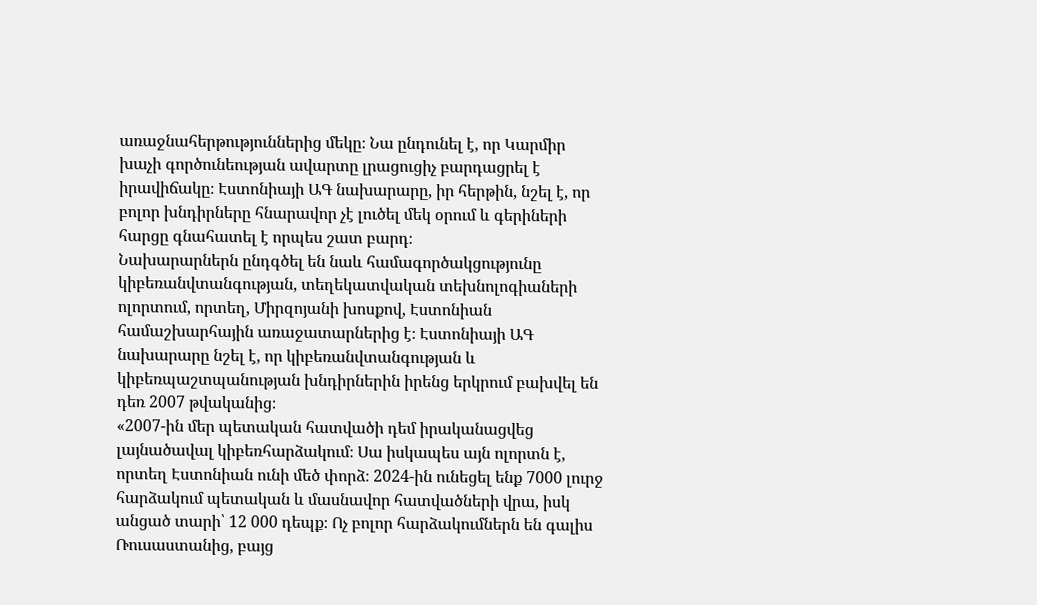առաջնահերթություններից մեկը։ Նա ընդունել է, որ Կարմիր խաչի գործունեության ավարտը լրացուցիչ բարդացրել է իրավիճակը։ Էստոնիայի ԱԳ նախարարը, իր հերթին, նշել է, որ բոլոր խնդիրները հնարավոր չէ լուծել մեկ օրում և գերիների հարցը գնահատել է որպես շատ բարդ։
Նախարարներն ընդգծել են նաև համագործակցությունը կիբեռանվտանգության, տեղեկատվական տեխնոլոգիաների ոլորտում, որտեղ, Միրզոյանի խոսքով, Էստոնիան համաշխարհային առաջատարներից է։ Էստոնիայի ԱԳ նախարարը նշել է, որ կիբեռանվտանգության և կիբեռպաշտպանության խնդիրներին իրենց երկրում բախվել են դեռ 2007 թվականից։
«2007-ին մեր պետական հատվածի դեմ իրականացվեց լայնածավալ կիբեռհարձակում։ Սա իսկապես այն ոլորտն է, որտեղ Էստոնիան ունի մեծ փորձ։ 2024-ին ունեցել ենք 7000 լուրջ հարձակում պետական և մասնավոր հատվածների վրա, իսկ անցած տարի՝ 12 000 դեպք։ Ոչ բոլոր հարձակումներն են գալիս Ռուսաստանից, բայց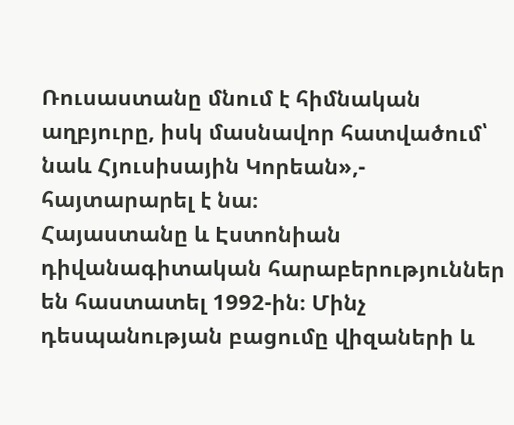Ռուսաստանը մնում է հիմնական աղբյուրը, իսկ մասնավոր հատվածում՝ նաև Հյուսիսային Կորեան»,- հայտարարել է նա։
Հայաստանը և Էստոնիան դիվանագիտական հարաբերություններ են հաստատել 1992-ին։ Մինչ դեսպանության բացումը վիզաների և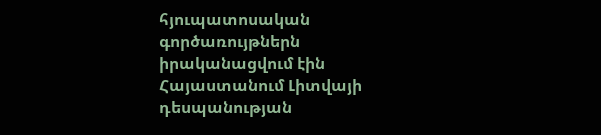հյուպատոսական գործառույթներն իրականացվում էին Հայաստանում Լիտվայի դեսպանության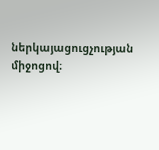ներկայացուցչության միջոցով։